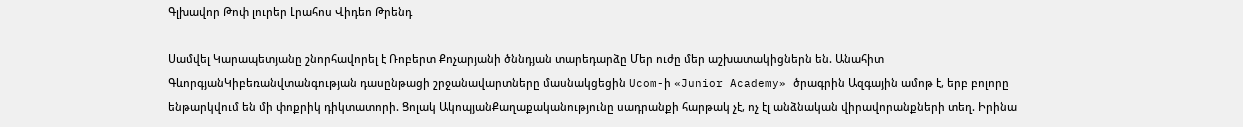Գլխավոր Թոփ լուրեր Լրահոս Վիդեո Թրենդ

Սամվել Կարապետյանը շնորհավորել է Ռոբերտ Քոչարյանի ծննդյան տարեդարձը Մեր ուժը մեր աշխատակիցներն են. Անահիտ ԳևորգյանԿիբեռանվտանգության դասընթացի շրջանավարտները մասնակցեցին Ucom-ի «Junior Academy» ծրագրին Ազգային ամոթ է, երբ բոլորը ենթարկվում են մի փոքրիկ դիկտատորի. Ցոլակ ԱկոպյանՔաղաքականությունը սադրանքի հարթակ չէ, ոչ էլ անձնական վիրավորանքների տեղ. Իրինա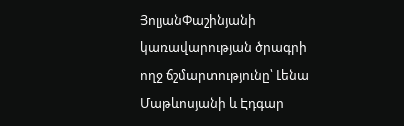ՅոլյանՓաշինյանի կառավարության ծրագրի ողջ ճշմարտությունը՝ Լենա Մաթևոսյանի և Էդգար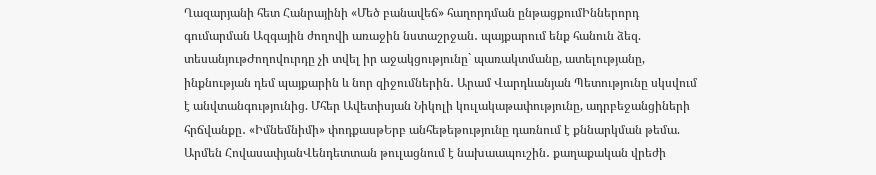Ղազարյանի հետ Հանրայինի «Մեծ բանավեճ» հաղորդման ընթացքումԻններորդ գումարման Ազգային ժողովի առաջին նստաշրջան․ պայքարում ենք հանուն ձեզ. տեսանյութԺողովուրդը չի տվել իր աջակցությունը` պառակտմանը, ատելությանը, ինքնության դեմ պայքարին և նոր զիջումներին․ Արամ Վարդևանյան Պետությունը սկսվում է անվտանգությունից. Մհեր Ավետիսյան Նիկոլի կուլակաթափությունը, ադրբեջանցիների հրճվանքը․ «Իմնեմնիմի» փոդքասթԵրբ անհեթեթությունը դառնում է քննարկման թեմա. Արմեն ՀովասափյանՎենդետտան թուլացնում է նախաապուշին․ քաղաքական վրեժի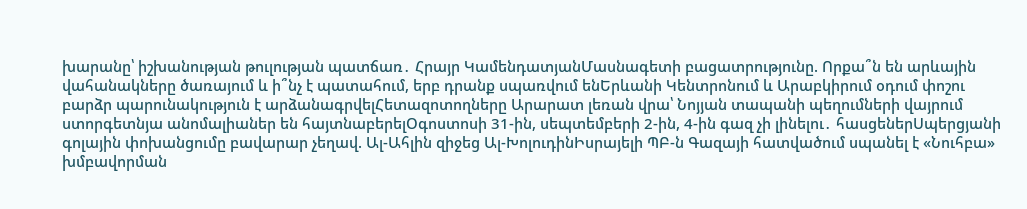խարանը՝ իշխանության թուլության պատճառ․ Հրայր ԿամենդատյանՄասնագետի բացատրությունը. Որքա՞ն են արևային վահանակները ծառայում և ի՞նչ է պատահում, երբ դրանք սպառվում ենԵրևանի Կենտրոնում և Արաբկիրում օդում փոշու բարձր պարունակություն է արձանագրվելՀետազոտողները Արարատ լեռան վրա՝ Նոյյան տապանի պեղումների վայրում ստորգետնյա անոմալիաներ են հայտնաբերելՕգոստոսի 31-ին, սեպտեմբերի 2-ին, 4-ին գազ չի լինելու․ հասցեներՍպերցյանի գոլային փոխանցումը բավարար չեղավ. Ալ-Ահլին զիջեց Ալ-ԽոլուդինԻսրայելի ՊԲ-ն Գազայի հատվածում սպանել է «Նուհբա» խմբավորման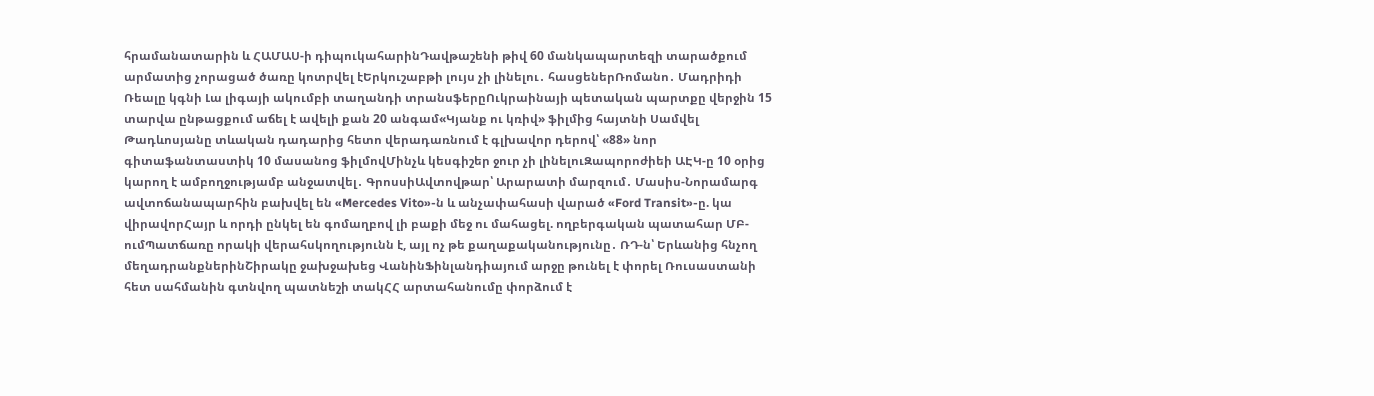հրամանատարին և ՀԱՄԱՍ-ի դիպուկահարինԴավթաշենի թիվ 60 մանկապարտեզի տարածքում արմատից չորացած ծառը կոտրվել էԵրկուշաբթի լույս չի լինելու․ հասցեներՌոմանո․ Մադրիդի Ռեալը կգնի Լա լիգայի ակումբի տաղանդի տրանսֆերըՈւկրաինայի պետական պարտքը վերջին 15 տարվա ընթացքում աճել է ավելի քան 20 անգամ«Կյանք ու կռիվ» ֆիլմից հայտնի Սամվել Թադևոսյանը տևական դադարից հետո վերադառնում է գլխավոր դերով՝ «88» նոր գիտաֆանտաստիկ 10 մասանոց ֆիլմովՄինչև կեսգիշեր ջուր չի լինելուԶապորոժիեի ԱԷԿ-ը 10 օրից կարող է ամբողջությամբ անջատվել․ ԳրոսսիԱվտովթար՝ Արարատի մարզում․ Մասիս-Նորամարգ ավտոճանապարհին բախվել են «Mercedes Vito»-ն և անչափահասի վարած «Ford Transit»-ը. կա վիրավորՀայր և որդի ընկել են գոմաղբով լի բաքի մեջ ու մահացել. ողբերգական պատահար ՄԲ-ումՊատճառը որակի վերահսկողությունն է, այլ ոչ թե քաղաքականությունը․ ՌԴ-ն՝ Երևանից հնչող մեղադրանքներինՇիրակը ջախջախեց ՎանինՖինլանդիայում արջը թունել է փորել Ռուսաստանի հետ սահմանին գտնվող պատնեշի տակՀՀ արտահանումը փորձում է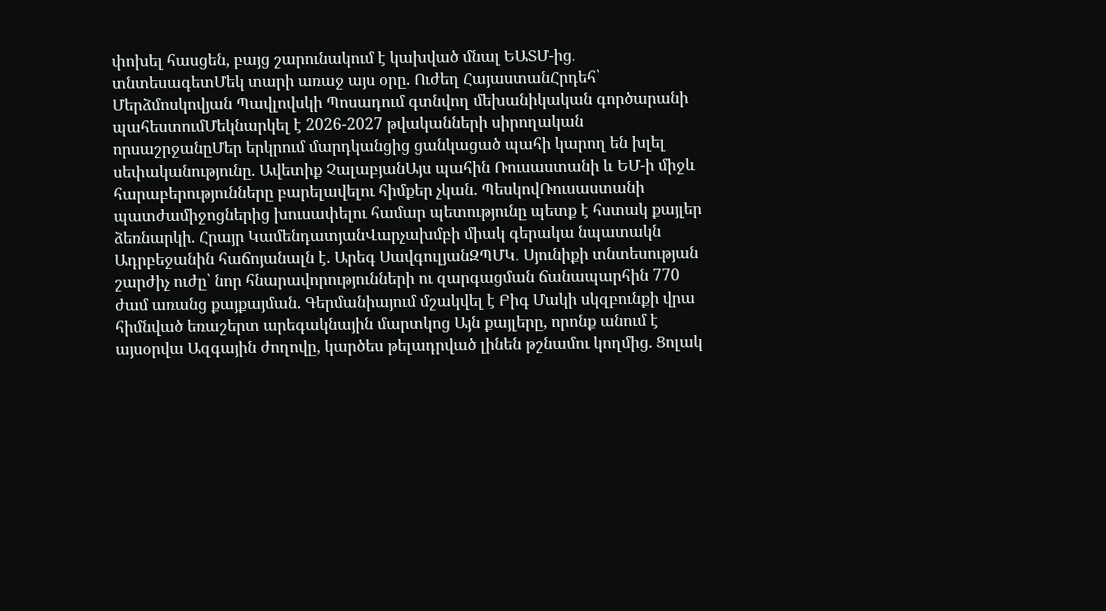փոխել հասցեն, բայց շարունակում է կախված մնալ ԵԱՏՄ-ից․ տնտեսագետՄեկ տարի առաջ այս օրը. Ուժեղ ՀայաստանՀրդեհ՝ Մերձմոսկովյան Պավլովսկի Պոսադում գտնվող մեխանիկական գործարանի պահեստումՄեկնարկել է 2026-2027 թվականների սիրողական որսաշրջանըՄեր երկրում մարդկանցից ցանկացած պահի կարող են խլել սեփականությունը. Ավետիք ՉալաբյանԱյս պահին Ռուսաստանի և ԵՄ-ի միջև հարաբերությունները բարելավելու հիմքեր չկան. ՊեսկովՌուսաստանի պատժամիջոցներից խուսափելու համար պետությունը պետք է հստակ քայլեր ձեռնարկի. Հրայր ԿամենդատյանՎարչախմբի միակ գերակա նպատակն Ադրբեջանին հաճոյանալն է. Արեգ ՍավգուլյանԶՊՄԿ․ Սյունիքի տնտեսության շարժիչ ուժը՝ նոր հնարավորությունների ու զարգացման ճանապարհին 770 ժամ առանց քայքայման. Գերմանիայում մշակվել է Բիգ Մակի սկզբունքի վրա հիմնված եռաշերտ արեգակնային մարտկոց Այն քայլերը, որոնք անում է այսօրվա Ազգային ժողովը, կարծես թելադրված լինեն թշնամու կողմից. Ցոլակ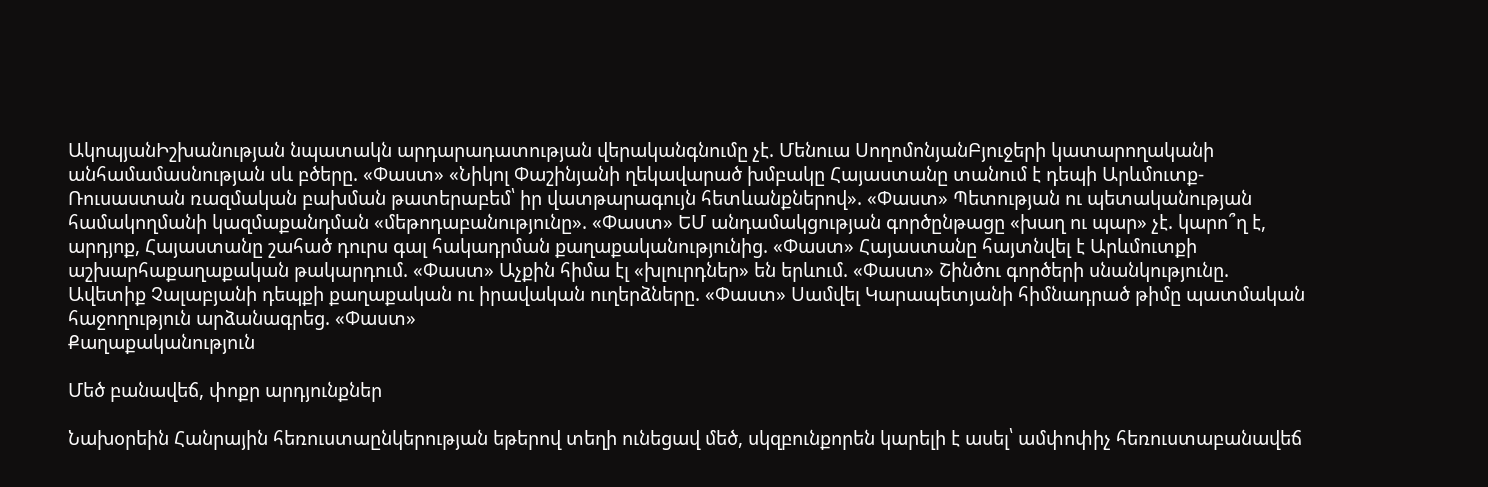ԱկոպյանԻշխանության նպատակն արդարադատության վերականգնումը չէ. Մենուա ՍողոմոնյանԲյուջերի կատարողականի անհամամասնության սև բծերը. «Փաստ» «Նիկոլ Փաշինյանի ղեկավարած խմբակը Հայաստանը տանում է դեպի Արևմուտք-Ռուսաստան ռազմական բախման թատերաբեմ՝ իր վատթարագույն հետևանքներով». «Փաստ» Պետության ու պետականության համակողմանի կազմաքանդման «մեթոդաբանությունը». «Փաստ» ԵՄ անդամակցության գործընթացը «խաղ ու պար» չէ. կարո՞ղ է, արդյոք, Հայաստանը շահած դուրս գալ հակադրման քաղաքականությունից. «Փաստ» Հայաստանը հայտնվել է Արևմուտքի աշխարհաքաղաքական թակարդում. «Փաստ» Աչքին հիմա էլ «խլուրդներ» են երևում. «Փաստ» Շինծու գործերի սնանկությունը. Ավետիք Չալաբյանի դեպքի քաղաքական ու իրավական ուղերձները. «Փաստ» Սամվել Կարապետյանի հիմնադրած թիմը պատմական հաջողություն արձանագրեց. «Փաստ»
Քաղաքականություն

Մեծ բանավեճ, փոքր արդյունքներ

Նախօրեին Հանրային հեռուստաընկերության եթերով տեղի ունեցավ մեծ, սկզբունքորեն կարելի է ասել՝ ամփոփիչ հեռուստաբանավեճ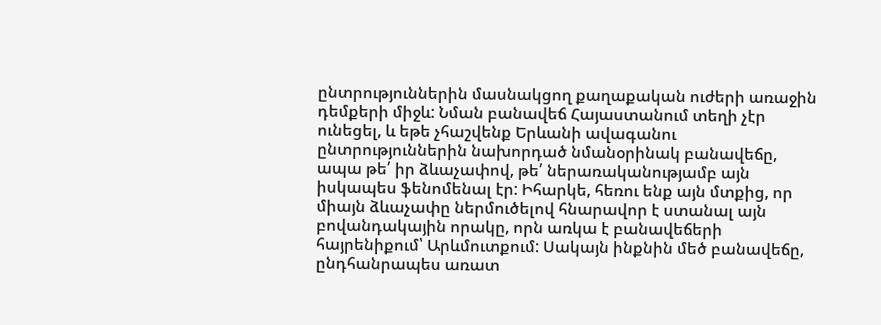ընտրություններին մասնակցող քաղաքական ուժերի առաջին դեմքերի միջև: Նման բանավեճ Հայաստանում տեղի չէր ունեցել, և եթե չհաշվենք Երևանի ավագանու ընտրություններին նախորդած նմանօրինակ բանավեճը, ապա թե՛ իր ձևաչափով, թե՛ ներառականությամբ այն իսկապես ֆենոմենալ էր: Իհարկե, հեռու ենք այն մտքից, որ միայն ձևաչափը ներմուծելով հնարավոր է ստանալ այն բովանդակային որակը, որն առկա է բանավեճերի հայրենիքում՝ Արևմուտքում: Սակայն ինքնին մեծ բանավեճը, ընդհանրապես առատ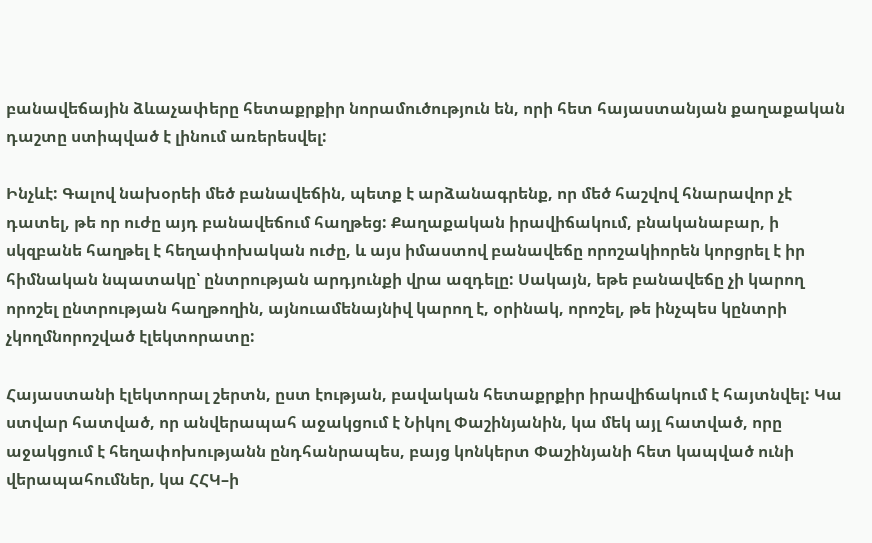բանավեճային ձևաչափերը հետաքրքիր նորամուծություն են, որի հետ հայաստանյան քաղաքական դաշտը ստիպված է լինում առերեսվել:

Ինչևէ: Գալով նախօրեի մեծ բանավեճին, պետք է արձանագրենք, որ մեծ հաշվով հնարավոր չէ դատել, թե որ ուժը այդ բանավեճում հաղթեց: Քաղաքական իրավիճակում, բնականաբար, ի սկզբանե հաղթել է հեղափոխական ուժը, և այս իմաստով բանավեճը որոշակիորեն կորցրել է իր հիմնական նպատակը՝ ընտրության արդյունքի վրա ազդելը: Սակայն, եթե բանավեճը չի կարող որոշել ընտրության հաղթողին, այնուամենայնիվ կարող է, օրինակ, որոշել, թե ինչպես կընտրի չկողմնորոշված էլեկտորատը:

Հայաստանի էլեկտորալ շերտն, ըստ էության, բավական հետաքրքիր իրավիճակում է հայտնվել: Կա ստվար հատված, որ անվերապահ աջակցում է Նիկոլ Փաշինյանին, կա մեկ այլ հատված, որը աջակցում է հեղափոխությանն ընդհանրապես, բայց կոնկերտ Փաշինյանի հետ կապված ունի վերապահումներ, կա ՀՀԿ–ի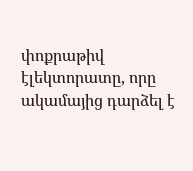փոքրաթիվ էլեկտորատը, որը ակամայից դարձել է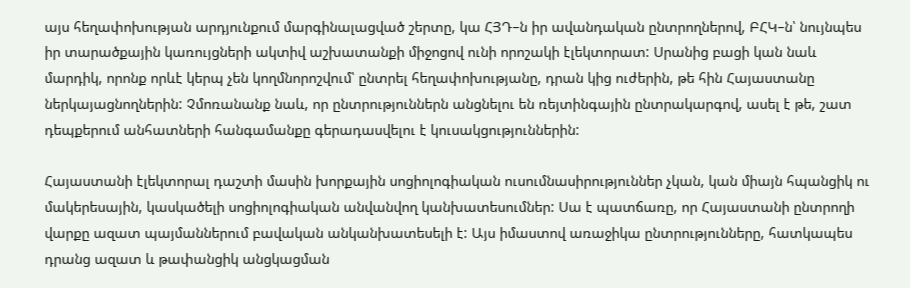այս հեղափոխության արդյունքում մարգինալացված շերտը, կա ՀՅԴ–ն իր ավանդական ընտրողներով, ԲՀԿ–ն՝ նույնպես իր տարածքային կառույցների ակտիվ աշխատանքի միջոցով ունի որոշակի էլեկտորատ: Սրանից բացի կան նաև մարդիկ, որոնք որևէ կերպ չեն կողմնորոշվում՝ ընտրել հեղափոխությանը, դրան կից ուժերին, թե հին Հայաստանը ներկայացնողներին: Չմոռանանք նաև, որ ընտրություններն անցնելու են ռեյտինգային ընտրակարգով, ասել է թե, շատ դեպքերում անհատների հանգամանքը գերադասվելու է կուսակցություններին:

Հայաստանի էլեկտորալ դաշտի մասին խորքային սոցիոլոգիական ուսումնասիրություններ չկան, կան միայն հպանցիկ ու մակերեսային, կասկածելի սոցիոլոգիական անվանվող կանխատեսումներ: Սա է պատճառը, որ Հայաստանի ընտրողի վարքը ազատ պայմաններում բավական անկանխատեսելի է: Այս իմաստով առաջիկա ընտրությունները, հատկապես դրանց ազատ և թափանցիկ անցկացման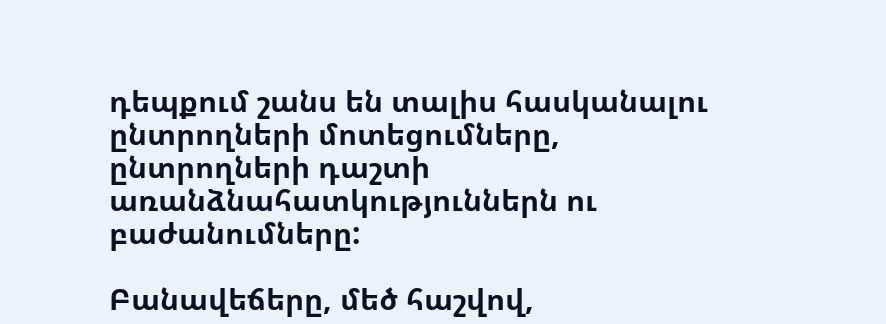դեպքում շանս են տալիս հասկանալու ընտրողների մոտեցումները, ընտրողների դաշտի առանձնահատկություններն ու բաժանումները:

Բանավեճերը, մեծ հաշվով,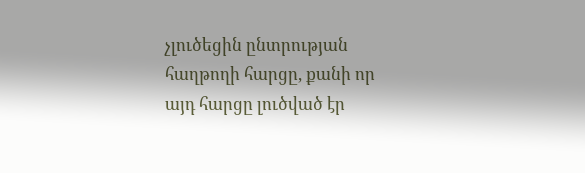չլուծեցին ընտրության հաղթողի հարցը, քանի որ այդ հարցը լուծված էր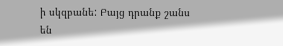ի սկզբանե: Բայց դրանք շանս են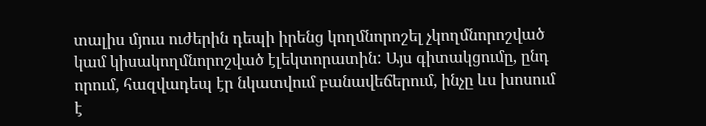տալիս մյուս ուժերին դեպի իրենց կողմնորոշել չկողմնորոշված կամ կիսակողմնորոշված էլեկտորատին: Այս գիտակցումը, ընդ որում, հազվադեպ էր նկատվում բանավեճերում, ինչը ևս խոսում է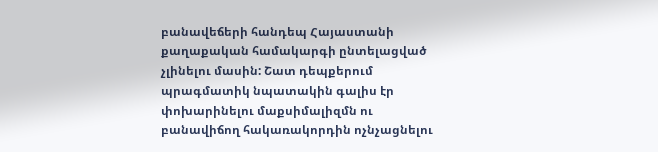բանավեճերի հանդեպ Հայաստանի քաղաքական համակարգի ընտելացված չլինելու մասին: Շատ դեպքերում պրագմատիկ նպատակին գալիս էր փոխարինելու մաքսիմալիզմն ու բանավիճող հակառակորդին ոչնչացնելու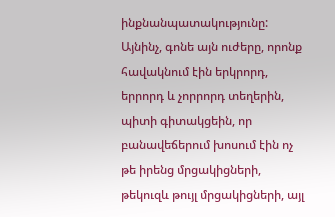ինքնանպատակությունը: Այնինչ, գոնե այն ուժերը, որոնք հավակնում էին երկրորդ, երրորդ և չորրորդ տեղերին, պիտի գիտակցեին, որ բանավեճերում խոսում էին ոչ թե իրենց մրցակիցների, թեկուզև թույլ մրցակիցների, այլ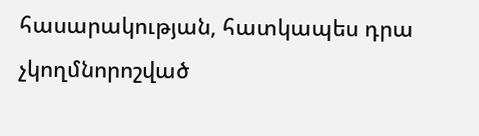հասարակության, հատկապես դրա չկողմնորոշված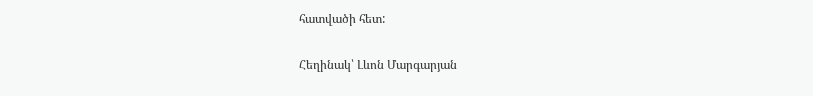հատվածի հետ:

Հեղինակ՝ Լևոն Մարգարյան